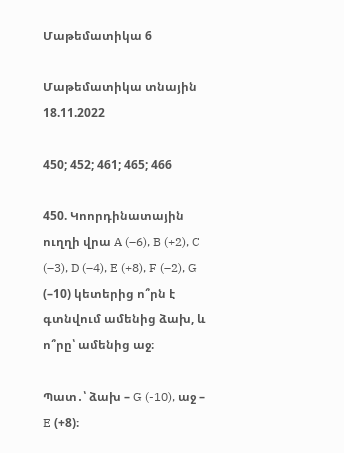Մաթեմատիկա 6

Մաթեմատիկա տնային 18.11.2022

450; 452; 461; 465; 466

450. Կոորդինատային ուղղի վրա A (–6), B (+2), C (–3), D (–4), E (+8), F (–2), G (–10) կետերից ո՞րն է գտնվում ամենից ձախ, և ո՞րը՝ ամենից աջ։

Պատ․՝ ձախ – G (-10), աջ – E (+8)։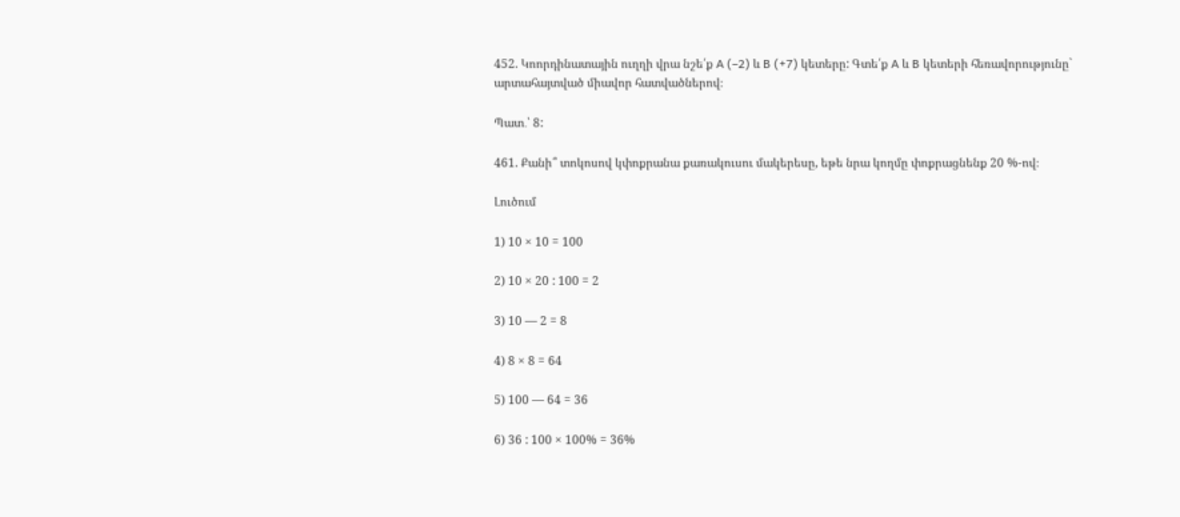452. Կոորդինատային ուղղի վրա նշե՛ք A (–2) և B (+7) կետերը: Գտե՛ք A և B կետերի հեռավորությունը` արտահայտված միավոր հատվածներով։

Պատ․՝ 8:

461. Քանի՞ տոկոսով կփոքրանա քառակուսու մակերեսը, եթե նրա կողմը փոքրացնենք 20 %-ով։

Լուծում

1) 10 × 10 = 100

2) 10 × 20 : 100 = 2

3) 10 — 2 = 8

4) 8 × 8 = 64

5) 100 — 64 = 36

6) 36 : 100 × 100% = 36%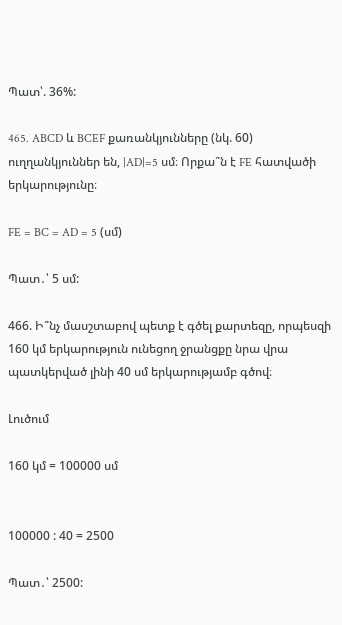Պատ՝. 36%:

465. ABCD և BCEF քառանկյունները (նկ. 60) ուղղանկյուններ են, |AD|=5 սմ։ Որքա՞ն է FE հատվածի երկարությունը։

FE = BC = AD = 5 (սմ)

Պատ․՝ 5 սմ:

466. Ի՞նչ մասշտաբով պետք է գծել քարտեզը, որպեսզի 160 կմ երկարություն ունեցող ջրանցքը նրա վրա պատկերված լինի 40 սմ երկարությամբ գծով։

Լուծում

160 կմ = 100000 սմ


100000 : 40 = 2500

Պատ․՝ 2500: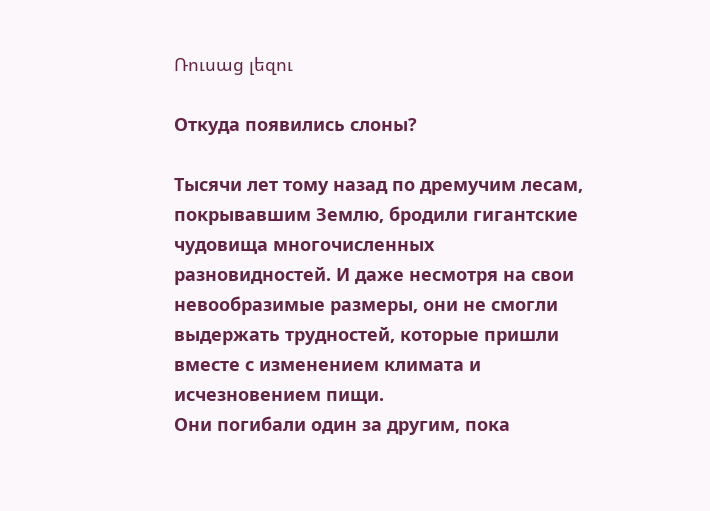Ռուսաց լեզու

Откуда появились слоны?

Тысячи лет тому назад по дремучим лесам, покрывавшим Землю, бродили гигантские чудовища многочисленных разновидностей. И даже несмотря на свои невообразимые размеры, они не смогли выдержать трудностей, которые пришли вместе с изменением климата и исчезновением пищи.
Они погибали один за другим, пока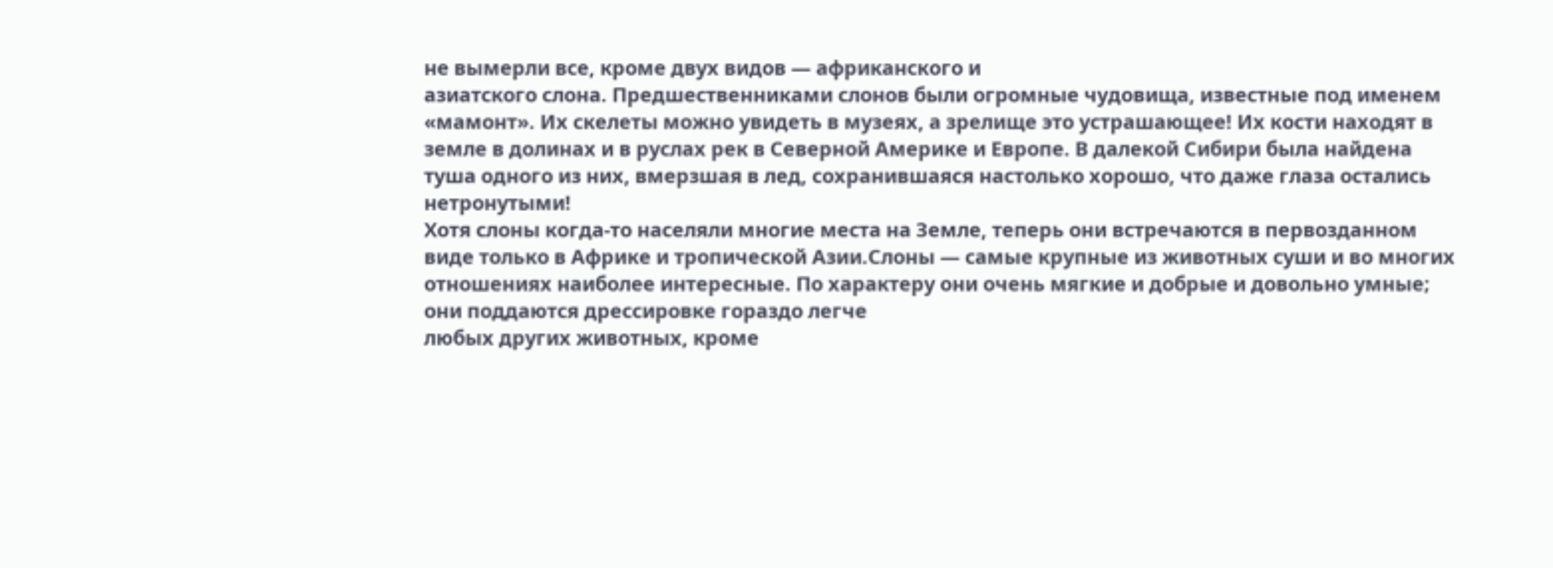не вымерли все, кроме двух видов — африканского и
азиатского слона. Предшественниками слонов были огромные чудовища, известные под именем «мамонт». Их скелеты можно увидеть в музеях, а зрелище это устрашающее! Их кости находят в земле в долинах и в руслах рек в Северной Америке и Европе. В далекой Сибири была найдена туша одного из них, вмерзшая в лед, сохранившаяся настолько хорошо, что даже глаза остались нетронутыми!
Хотя слоны когда-то населяли многие места на Земле, теперь они встречаются в первозданном виде только в Африке и тропической Азии.Слоны — самые крупные из животных суши и во многих отношениях наиболее интересные. По характеру они очень мягкие и добрые и довольно умные; они поддаются дрессировке гораздо легче
любых других животных, кроме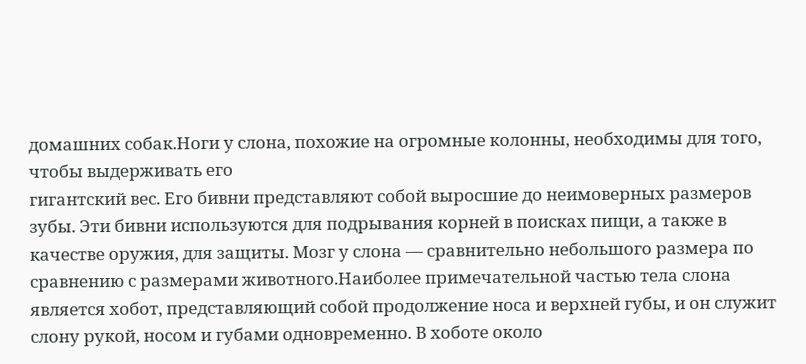домашних собак.Ноги у слона, похожие на огромные колонны, необходимы для того, чтобы выдерживать его
гигантский вес. Его бивни представляют собой выросшие до неимоверных размеров зубы. Эти бивни используются для подрывания корней в поисках пищи, а также в качестве оружия, для защиты. Мозг у слона — сравнительно небольшого размера по сравнению с размерами животного.Наиболее примечательной частью тела слона является хобот, представляющий собой продолжение носа и верхней губы, и он служит слону рукой, носом и губами одновременно. В хоботе около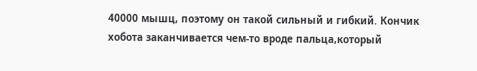40000 мышц, поэтому он такой сильный и гибкий. Кончик хобота заканчивается чем-то вроде пальца,который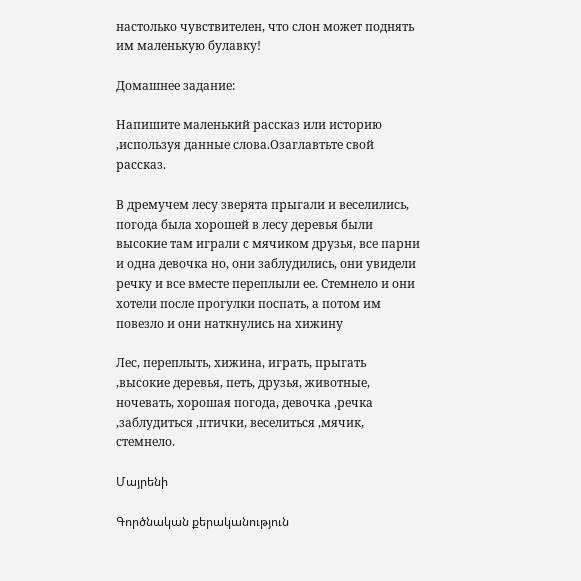настолько чувствителен, что слон может поднять им маленькую булавку!

Домашнее задание:

Напишите маленький рассказ или историю ,используя данные слова.Озаглавтьте свой рассказ.

В дремучем лесу зверята прыгали и веселились, погода была хорошей в лесу деревья были высокие там играли с мячиком друзья, все парни и одна девочка но, они заблудились, они увидели речку и все вместе переплыли ее. Стемнело и они хотели после прогулки поспать, а потом им повезло и они наткнулись на хижину

Лес, переплыть, хижина, играть, прыгать ,высокие деревья, петь, друзья, животные, ночевать, хорошая погода, девочка ,речка ,заблудиться ,птички, веселиться ,мячик, стемнело.

Մայրենի

Գործնական քերականություն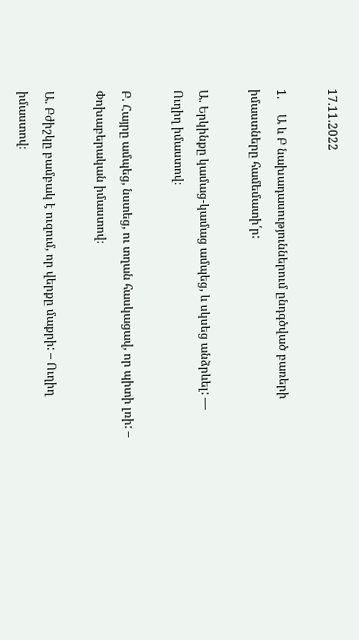17.11.2022

1.     Ա և Բ նախադասություններում ընդգծված բառերի իմաստները համեմատի՛ր:

Ա. Երկինքը կամաց-կամաց ամպեց, և սկսեց անձրևել: — Ուղիղ իմաստով։

Բ. Հայրը ամպեց, նստեց, ու տղան հասկացավ, որ պիտի լռի: – Փոխաբերական իմաստով։

Ա. Բժիշկը բամբակ է ուզում, որ վերքը մաքրի: – Ուղիղ իմաստով։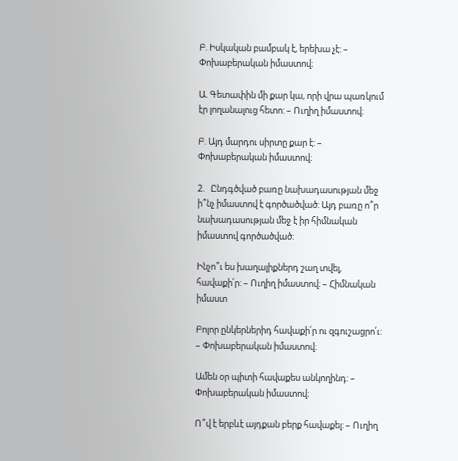Բ. Իսկական բամբակ է, երեխա չէ: – Փոխաբերական իմաստով։

Ա. Գետափին մի քար կա, որի վրա պառկում էր լողանալուց հետո: – Ուղիղ իմաստով։

Բ. Այդ մարդու սիրտը քար է: – Փոխաբերական իմաստով։

2.   Ընդգծված բառը նախադասության մեջ ի՞նչ իմաստով է գործածված: Այդ բառը ո՞ր նախադասության մեջ է իր հիմնական իմաստով գործածված:

Ինչո՞ւ ես խաղալիքներդ շաղ տվել, հավաքի՛ր: – Ուղիղ իմաստով։ – Հիմնական իմաստ

Բոլոր ընկերներիդ հավաքի՛ր ու զգուշացրո՛ւ: – Փոխաբերական իմաստով։

Ամեն օր պիտի հավաքես անկողինդ: – Փոխաբերական իմաստով։

Ո՞վ է երբևէ այդքան բերք հավաքել: – Ուղիղ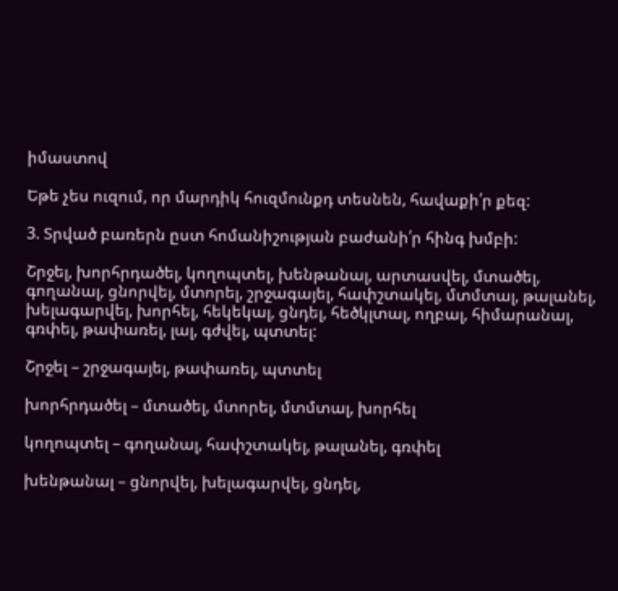իմաստով

Եթե չես ուզում, որ մարդիկ հուզմունքդ տեսնեն, հավաքի՛ր քեզ:

3. Տրված բառերն ըստ հոմանիշության բաժանի՛ր հինգ խմբի:

Շրջել, խորհրդածել, կողոպտել, խենթանալ, արտասվել, մտածել, գողանալ, ցնորվել, մտորել, շրջագայել, հափշտակել, մտմտալ, թալանել, խելագարվել, խորհել, հեկեկալ, ցնդել, հեծկլտալ, ողբալ, հիմարանալ, գռփել, թափառել, լալ, գժվել, պտտել:

Շրջել – շրջագայել, թափառել, պտտել

խորհրդածել – մտածել, մտորել, մտմտալ, խորհել

կողոպտել – գողանալ, հափշտակել, թալանել, գռփել

խենթանալ – ցնորվել, խելագարվել, ցնդել,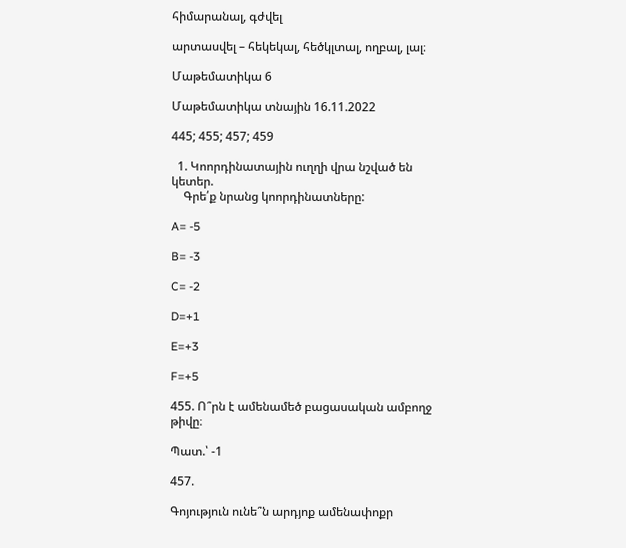հիմարանալ, գժվել

արտասվել – հեկեկալ, հեծկլտալ, ողբալ, լալ։

Մաթեմատիկա 6

Մաթեմատիկա տնային 16.11.2022

445; 455; 457; 459

  1. Կոորդինատային ուղղի վրա նշված են կետեր.
    Գրե՛ք նրանց կոորդինատները:

A= -5

B= -3

C= -2

D=+1

E=+3

F=+5

455. Ո՞րն է ամենամեծ բացասական ամբողջ թիվը։

Պատ.՝ -1

457.

Գոյություն ունե՞ն արդյոք ամենափոքր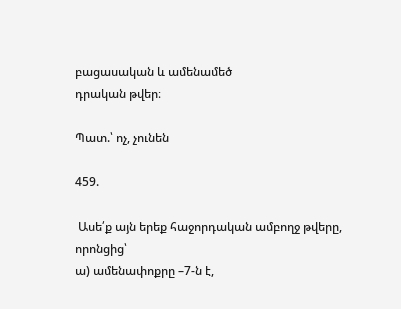բացասական և ամենամեծ
դրական թվեր։

Պատ.՝ ոչ, չունեն

459.

 Ասե՛ք այն երեք հաջորդական ամբողջ թվերը, որոնցից՝
ա) ամենափոքրը –7-ն է,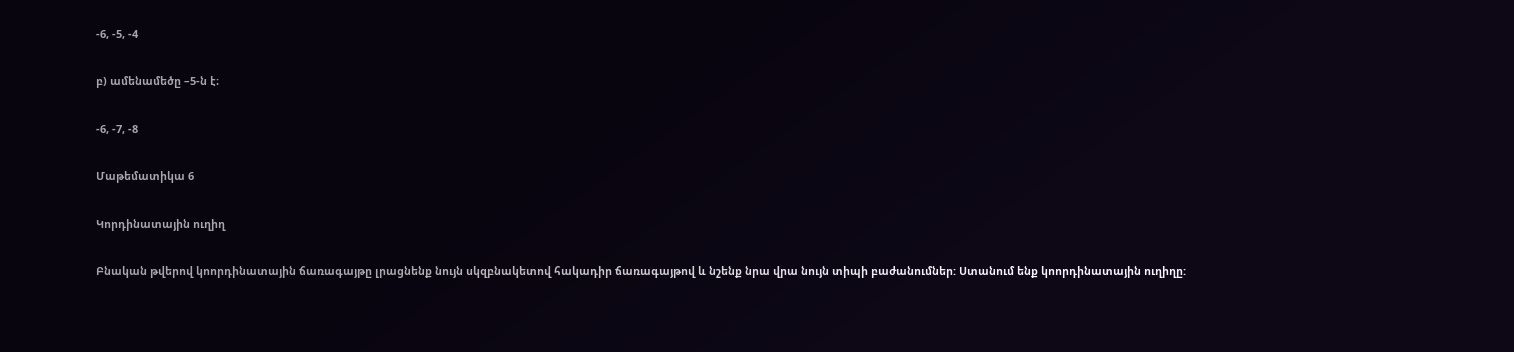-6, -5, -4

բ) ամենամեծը –5-ն է։

-6, -7, -8

Մաթեմատիկա 6

Կորդինատային ուղիղ

Բնական թվերով կոորդինատային ճառագայթը լրացնենք նույն սկզբնակետով հակադիր ճառագայթով և նշենք նրա վրա նույն տիպի բաժանումներ: Ստանում ենք կոորդինատային ուղիղը: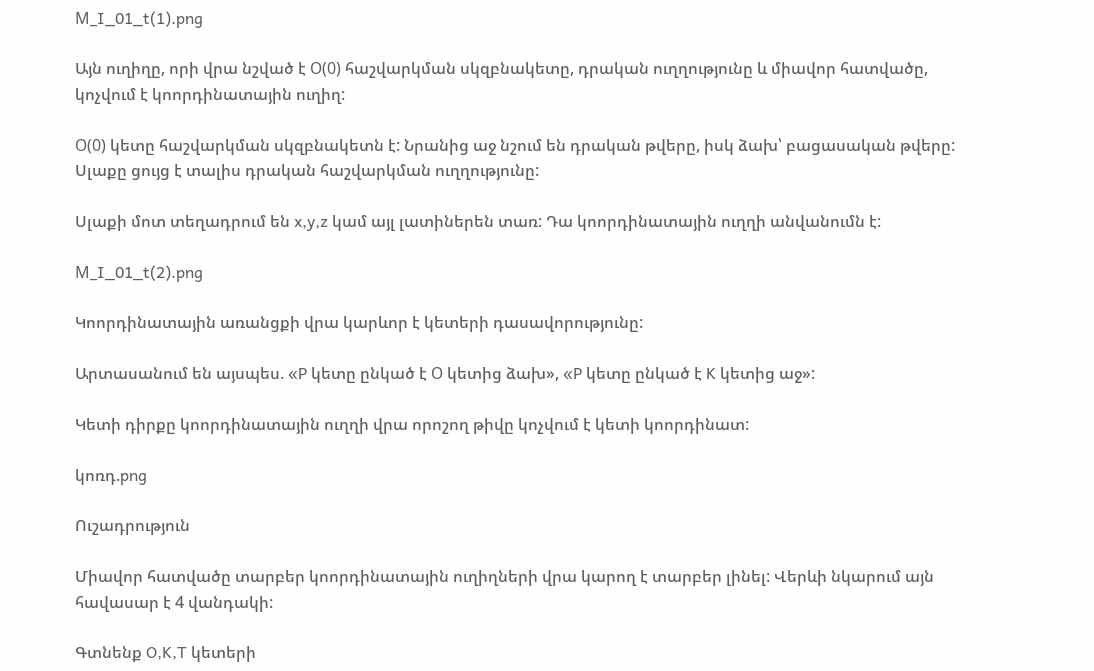М_I_01_t(1).png

Այն ուղիղը, որի վրա նշված է О(0) հաշվարկման սկզբնակետը, դրական ուղղությունը և միավոր հատվածը, կոչվում է կոորդինատային ուղիղ:

О(0) կետը հաշվարկման սկզբնակետն է: Նրանից աջ նշում են դրական թվերը, իսկ ձախ՝ բացասական թվերը: Սլաքը ցույց է տալիս դրական հաշվարկման ուղղությունը:

Սլաքի մոտ տեղադրում են x,y,z կամ այլ լատիներեն տառ: Դա կոորդինատային ուղղի անվանումն է:

М_I_01_t(2).png

Կոորդինատային առանցքի վրա կարևոր է կետերի դասավորությունը:

Արտասանում են այսպես. «P կետը ընկած է О կետից ձախ», «P կետը ընկած է K կետից աջ»:

Կետի դիրքը կոորդինատային ուղղի վրա որոշող թիվը կոչվում է կետի կոորդինատ:

կոռդ.png

Ուշադրություն

Միավոր հատվածը տարբեր կոորդինատային ուղիղների վրա կարող է տարբեր լինել: Վերևի նկարում այն հավասար է 4 վանդակի:

Գտնենք O,K,T կետերի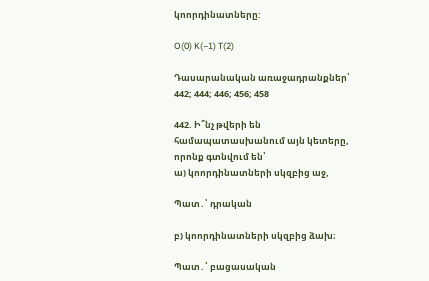կոորդինատները:

O(0) K(−1) T(2)

Դասարանական առաջադրանքներ՝ 442; 444; 446; 456; 458

442. Ի՞նչ թվերի են համապատասխանում այն կետերը, որոնք գտնվում են՝
ա) կոորդինատների սկզբից աջ,

Պատ․՝ դրական

բ) կոորդինատների սկզբից ձախ։

Պատ․՝ բացասական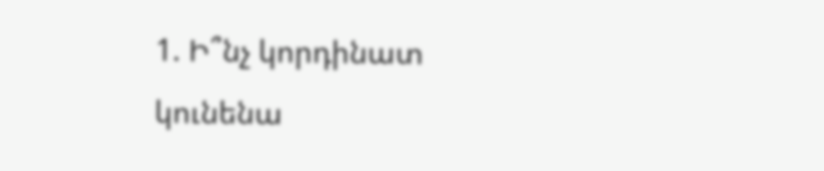1. Ի՞նչ կորդինատ կունենա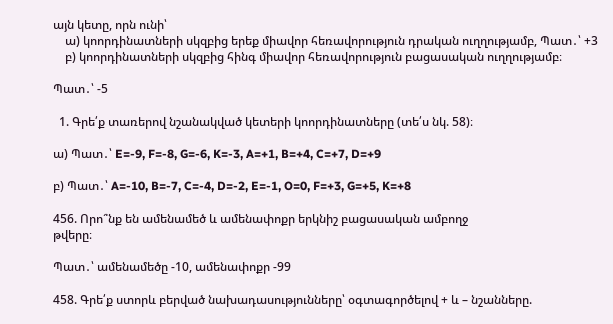այն կետը, որն ունի՝
    ա) կոորդինատների սկզբից երեք միավոր հեռավորություն դրական ուղղությամբ, Պատ․՝ +3
    բ) կոորդինատների սկզբից հինգ միավոր հեռավորություն բացասական ուղղությամբ։

Պատ․՝ -5

  1. Գրե՛ք տառերով նշանակված կետերի կոորդինատները (տե՛ս նկ. 58)։

ա) Պատ․՝ E=-9, F=-8, G=-6, K=-3, A=+1, B=+4, C=+7, D=+9

բ) Պատ․՝ A=-10, B=-7, C=-4, D=-2, E=-1, O=0, F=+3, G=+5, K=+8

456. Որո՞նք են ամենամեծ և ամենափոքր երկնիշ բացասական ամբողջ
թվերը։

Պատ․՝ ամենամեծը -10, ամենափոքր -99

458. Գրե՛ք ստորև բերված նախադասությունները՝ օգտագործելով + և – նշանները.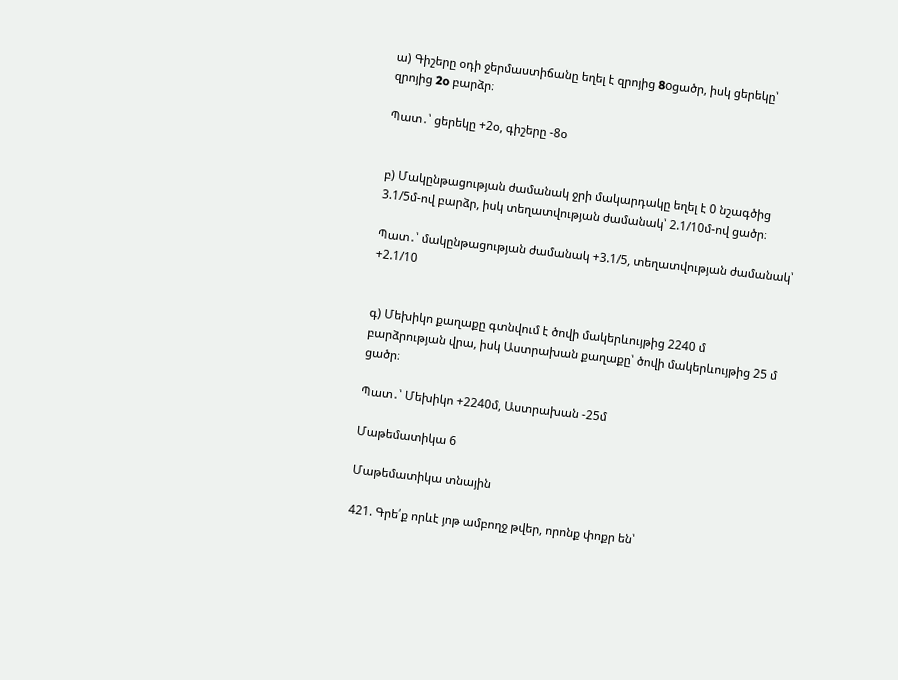ա) Գիշերը օդի ջերմաստիճանը եղել է զրոյից 8oցածր, իսկ ցերեկը՝ զրոյից 2o բարձր։

Պատ․՝ ցերեկը +2օ, գիշերը -8օ


բ) Մակընթացության ժամանակ ջրի մակարդակը եղել է 0 նշագծից 3.1/5մ-ով բարձր, իսկ տեղատվության ժամանակ՝ 2.1/10մ-ով ցածր։

Պատ․՝ մակընթացության ժամանակ +3.1/5, տեղատվության ժամանակ՝ +2.1/10


գ) Մեխիկո քաղաքը գտնվում է ծովի մակերևույթից 2240 մ
բարձրության վրա, իսկ Աստրախան քաղաքը՝ ծովի մակերևույթից 25 մ ցածր։

Պատ․՝ Մեխիկո +2240մ, Աստրախան -25մ

Մաթեմատիկա 6

Մաթեմատիկա տնային

421. Գրե՛ք որևէ յոթ ամբողջ թվեր, որոնք փոքր են՝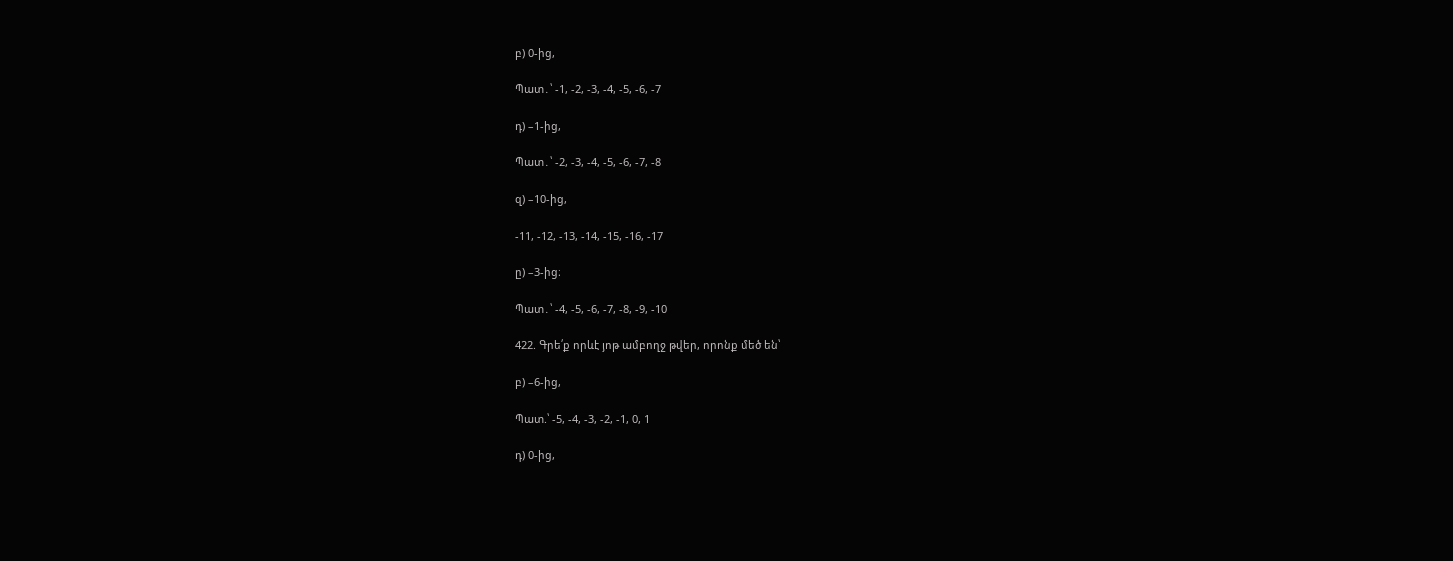բ) 0-ից,

Պատ․՝ -1, -2, -3, -4, -5, -6, -7

դ) –1-ից,

Պատ․՝ -2, -3, -4, -5, -6, -7, -8

զ) –10-ից,

-11, -12, -13, -14, -15, -16, -17

ը) –3-ից։

Պատ․՝ -4, -5, -6, -7, -8, -9, -10

422. Գրե՛ք որևէ յոթ ամբողջ թվեր, որոնք մեծ են՝

բ) –6-ից,

Պատ.՝ -5, -4, -3, -2, -1, 0, 1

դ) 0-ից,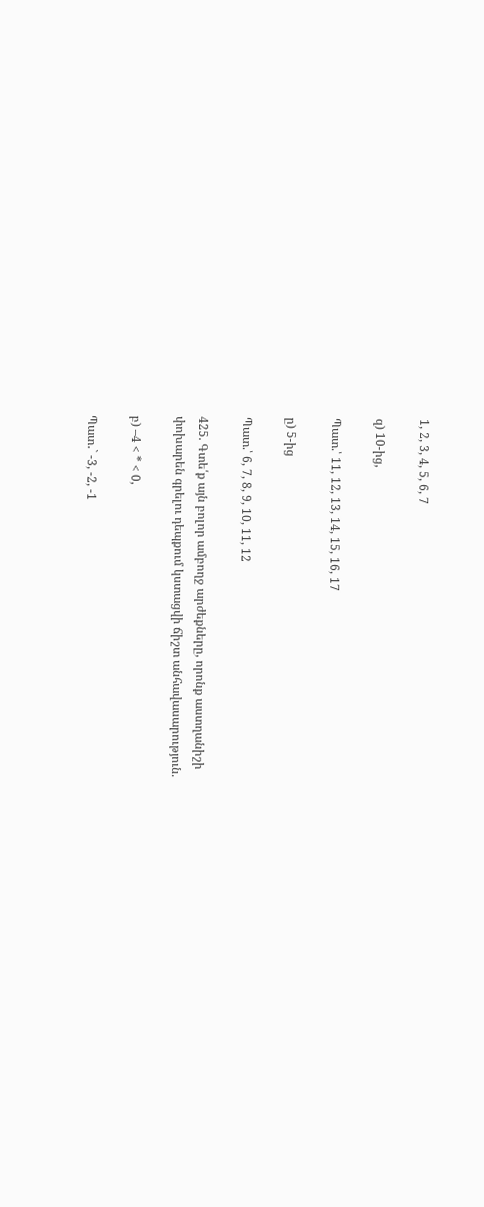1, 2, 3, 4, 5, 6, 7

զ) 10-ից,

Պատ.՝ 11, 12, 13, 14, 15, 16, 17

ը) 5-ից

Պատ.՝ 6, 7, 8, 9, 10, 11, 12

425. Գտե՛ք այն բոլոր ամբողջ արժեքները, որոնք աստղանիշի
փոխարեն գրելու դեպքում կստացվի ճիշտ անհավասարություն.

բ) –4 < * < 0,

Պատ․` -3, -2, -1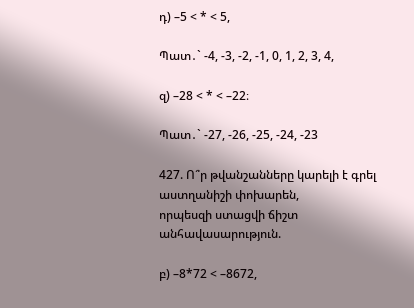դ) –5 < * < 5,

Պատ․` -4, -3, -2, -1, 0, 1, 2, 3, 4,

զ) –28 < * < –22։

Պատ․` -27, -26, -25, -24, -23

427. Ո՞ր թվանշանները կարելի է գրել աստղանիշի փոխարեն,
որպեսզի ստացվի ճիշտ անհավասարություն.

բ) –8*72 < –8672,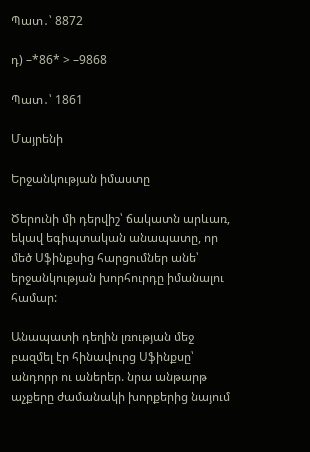Պատ․՝ 8872

դ) –*86* > –9868

Պատ․՝ 1861

Մայրենի

Երջանկության իմաստը

Ծերունի մի դերվիշ՝ ճակատն արևառ, եկավ եգիպտական անապատը, որ մեծ Սֆինքսից հարցումներ անե՝ երջանկության խորհուրդը իմանալու համար:

Անապատի դեղին լռության մեջ բազմել էր հինավուրց Սֆինքսը՝ անդորր ու աներեր. նրա անթարթ աչքերը ժամանակի խորքերից նայում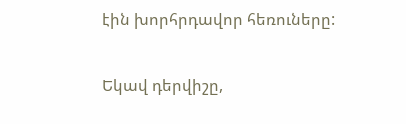էին խորհրդավոր հեռուները:

Եկավ դերվիշը,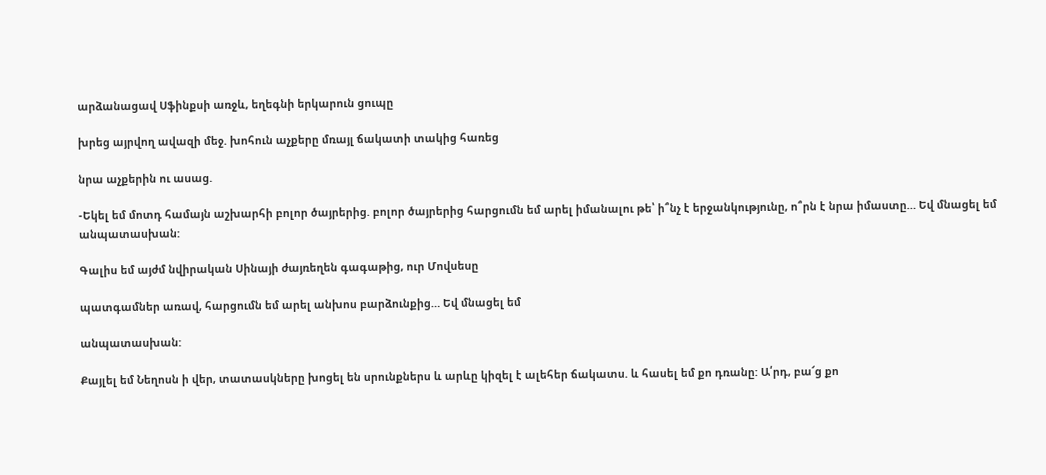արձանացավ Սֆինքսի առջև, եղեգնի երկարուն ցուպը

խրեց այրվող ավազի մեջ. խոհուն աչքերը մռայլ ճակատի տակից հառեց

նրա աչքերին ու ասաց.

-Եկել եմ մոտդ համայն աշխարհի բոլոր ծայրերից. բոլոր ծայրերից հարցումն եմ արել իմանալու թե՝ ի՞նչ է երջանկությունը, ո՞րն է նրա իմաստը… Եվ մնացել եմ անպատասխան:

Գալիս եմ այժմ նվիրական Սինայի ժայռեղեն գագաթից, ուր Մովսեսը

պատգամներ առավ, հարցումն եմ արել անխոս բարձունքից… Եվ մնացել եմ

անպատասխան:

Քայլել եմ Նեղոսն ի վեր, տատասկները խոցել են սրունքներս և արևը կիզել է ալեհեր ճակատս. և հասել եմ քո դռանը: Ա՛րդ, բա՜ց քո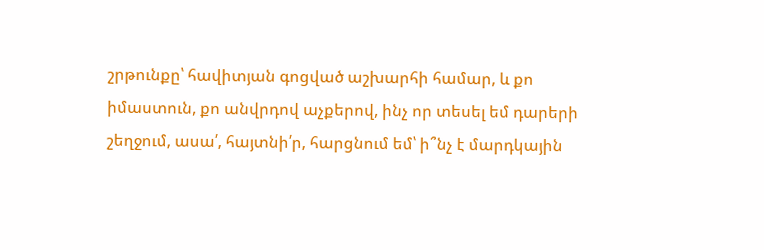շրթունքը՝ հավիտյան գոցված աշխարհի համար, և քո իմաստուն, քո անվրդով աչքերով, ինչ որ տեսել եմ դարերի շեղջում, ասա՛, հայտնի՛ր, հարցնում եմ՝ ի՞նչ է մարդկային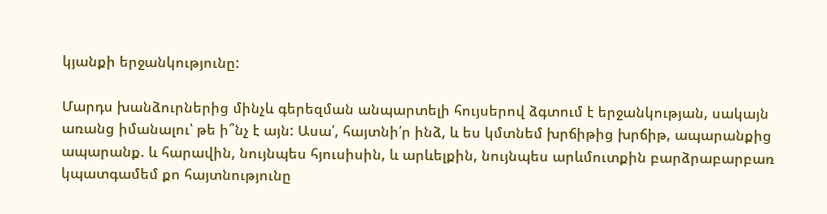կյանքի երջանկությունը:

Մարդս խանձուրներից մինչև գերեզման անպարտելի հույսերով ձգտում է երջանկության, սակայն առանց իմանալու՝ թե ի՞նչ է այն: Ասա՛, հայտնի՛ր ինձ, և ես կմտնեմ խրճիթից խրճիթ, ապարանքից ապարանք. և հարավին, նույնպես հյուսիսին, և արևելքին, նույնպես արևմուտքին բարձրաբարբառ կպատգամեմ քո հայտնությունը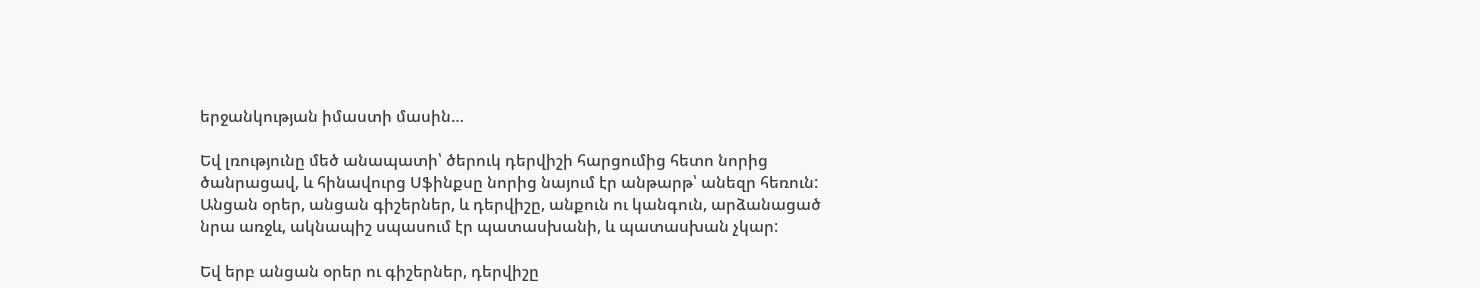երջանկության իմաստի մասին…

Եվ լռությունը մեծ անապատի՝ ծերուկ դերվիշի հարցումից հետո նորից ծանրացավ, և հինավուրց Սֆինքսը նորից նայում էր անթարթ՝ անեզր հեռուն: Անցան օրեր, անցան գիշերներ, և դերվիշը, անքուն ու կանգուն, արձանացած նրա առջև, ակնապիշ սպասում էր պատասխանի, և պատասխան չկար:

Եվ երբ անցան օրեր ու գիշերներ, դերվիշը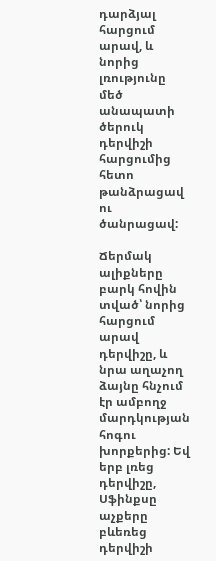դարձյալ հարցում արավ, և նորից լռությունը մեծ անապատի ծերուկ դերվիշի հարցումից հետո թանձրացավ ու ծանրացավ:

Ճերմակ ալիքները բարկ հովին տված՝ նորից հարցում արավ դերվիշը, և նրա աղաչող ձայնը հնչում էր ամբողջ մարդկության հոգու խորքերից: Եվ երբ լռեց դերվիշը, Սֆինքսը աչքերը բևեռեց դերվիշի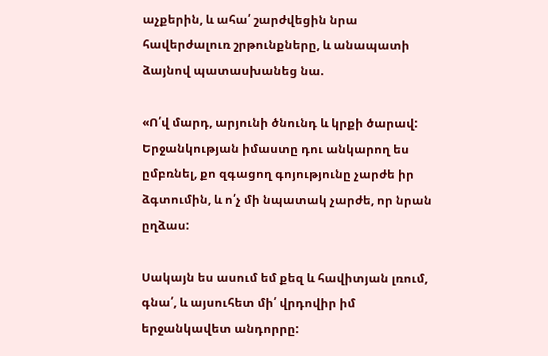աչքերին, և ահա՛ շարժվեցին նրա հավերժալուռ շրթունքները, և անապատի ձայնով պատասխանեց նա.

«Ո՛վ մարդ, արյունի ծնունդ և կրքի ծարավ: Երջանկության իմաստը դու անկարող ես ըմբռնել, քո զգացող գոյությունը չարժե իր ձգտումին, և ո՛չ մի նպատակ չարժե, որ նրան ըղձաս:

Սակայն ես ասում եմ քեզ և հավիտյան լռում, գնա՛, և այսուհետ մի՛ վրդովիր իմ երջանկավետ անդորրը: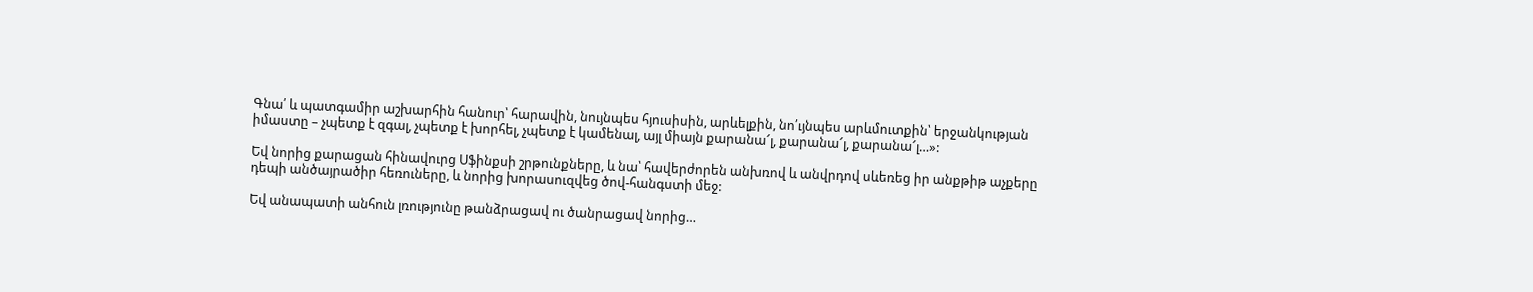Գնա՛ և պատգամիր աշխարհին հանուր՝ հարավին, նույնպես հյուսիսին, արևելքին, նո՛ւյնպես արևմուտքին՝ երջանկության իմաստը – չպետք է զգալ, չպետք է խորհել, չպետք է կամենալ, այլ միայն քարանա՜լ, քարանա՜լ, քարանա՜լ…»:

Եվ նորից քարացան հինավուրց Սֆինքսի շրթունքները, և նա՝ հավերժորեն անխռով և անվրդով սևեռեց իր անքթիթ աչքերը դեպի անծայրածիր հեռուները, և նորից խորասուզվեց ծով-հանգստի մեջ:

Եվ անապատի անհուն լռությունը թանձրացավ ու ծանրացավ նորից…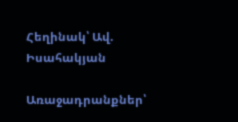Հեղինակ՝ Ավ. Իսահակյան

Առաջադրանքներ՝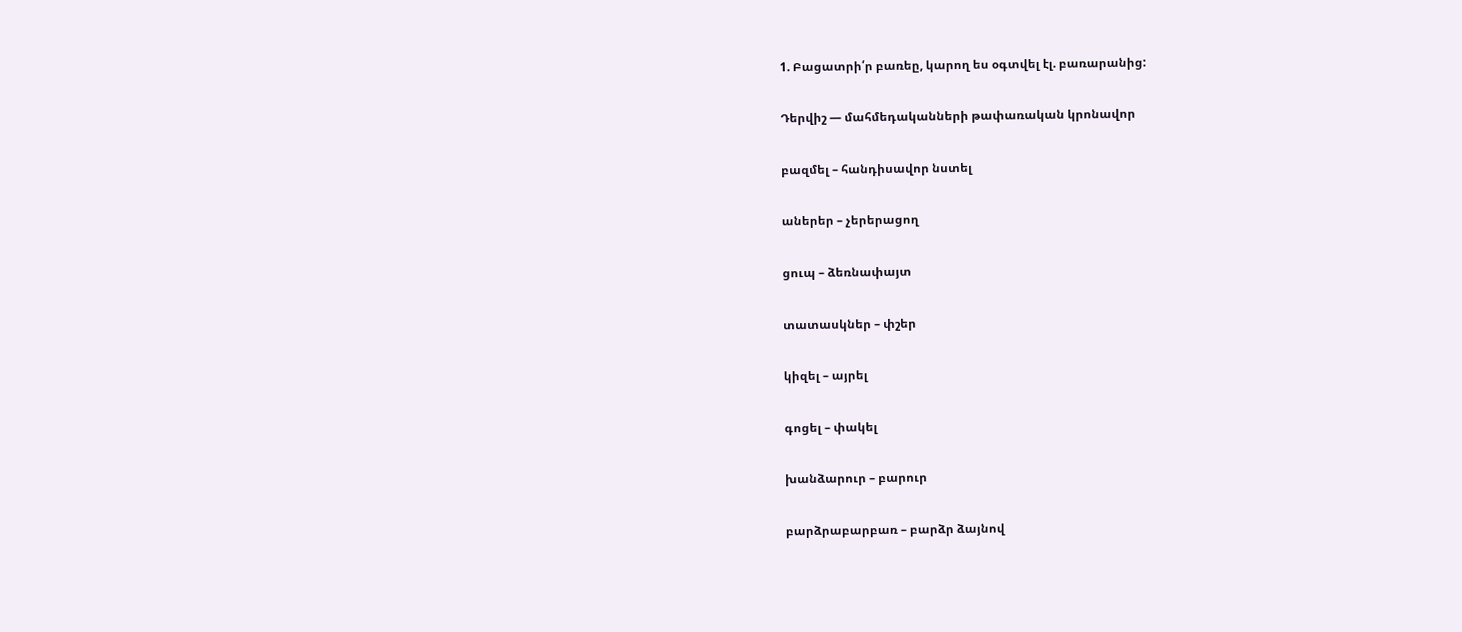1. Բացատրի՛ր բառեը, կարող ես օգտվել էլ. բառարանից:

Դերվիշ — մահմեդականների թափառական կրոնավոր

բազմել – հանդիսավոր նստել

աներեր – չերերացող

ցուպ – ձեռնափայտ

տատասկներ – փշեր

կիզել – այրել

գոցել – փակել

խանձարուր – բարուր

բարձրաբարբառ – բարձր ձայնով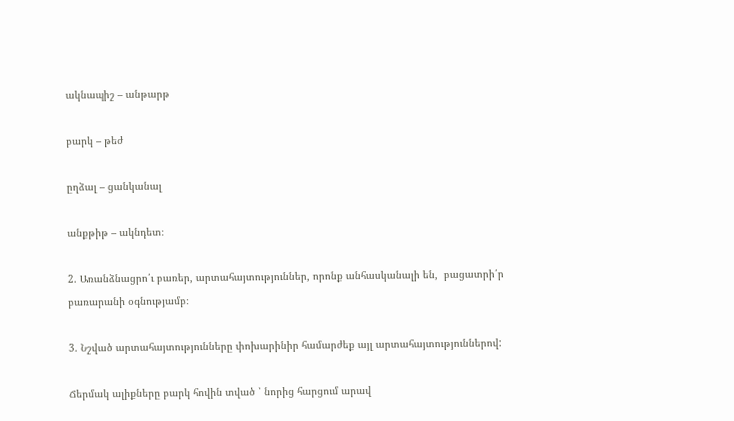ակնապիշ – անթարթ

բարկ – թեժ

ըղձալ – ցանկանալ

անքթիթ – ակնդետ։

2. Առանձնացրո՛ւ բառեր, արտահայտություններ, որոնք անհասկանալի են,  բացատրի՛ր բառարանի օգնությամբ։

3. Նշված արտահայտությունները փոխարինիր համարժեք այլ արտահայտություններով:

Ճերմակ ալիքները բարկ հովին տված ՝ նորից հարցում արավ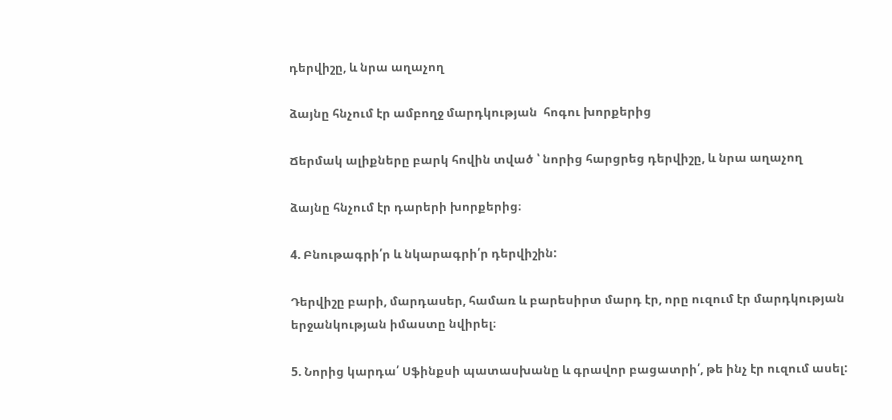դերվիշը, և նրա աղաչող

ձայնը հնչում էր ամբողջ մարդկության  հոգու խորքերից

Ճերմակ ալիքները բարկ հովին տված ՝ նորից հարցրեց դերվիշը, և նրա աղաչող

ձայնը հնչում էր դարերի խորքերից։

4. Բնութագրի՛ր և նկարագրի՛ր դերվիշին:

Դերվիշը բարի, մարդասեր, համառ և բարեսիրտ մարդ էր, որը ուզում էր մարդկության երջանկության իմաստը նվիրել։

5. Նորից կարդա՛ Սֆինքսի պատասխանը և գրավոր բացատրի՛, թե ինչ էր ուզում ասել: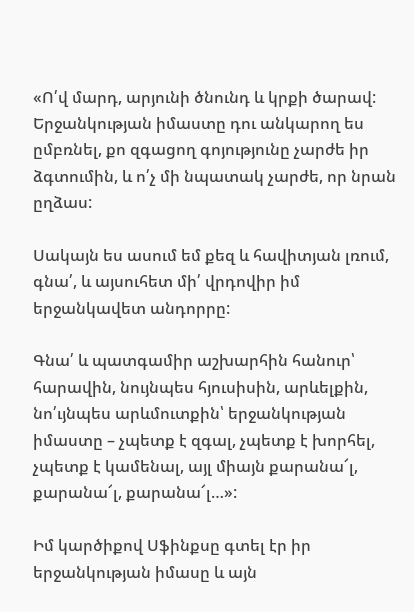«Ո՛վ մարդ, արյունի ծնունդ և կրքի ծարավ: Երջանկության իմաստը դու անկարող ես ըմբռնել, քո զգացող գոյությունը չարժե իր ձգտումին, և ո՛չ մի նպատակ չարժե, որ նրան ըղձաս:

Սակայն ես ասում եմ քեզ և հավիտյան լռում, գնա՛, և այսուհետ մի՛ վրդովիր իմ երջանկավետ անդորրը:

Գնա՛ և պատգամիր աշխարհին հանուր՝ հարավին, նույնպես հյուսիսին, արևելքին, նո՛ւյնպես արևմուտքին՝ երջանկության իմաստը – չպետք է զգալ, չպետք է խորհել, չպետք է կամենալ, այլ միայն քարանա՜լ, քարանա՜լ, քարանա՜լ…»:

Իմ կարծիքով Սֆինքսը գտել էր իր երջանկության իմասը և այն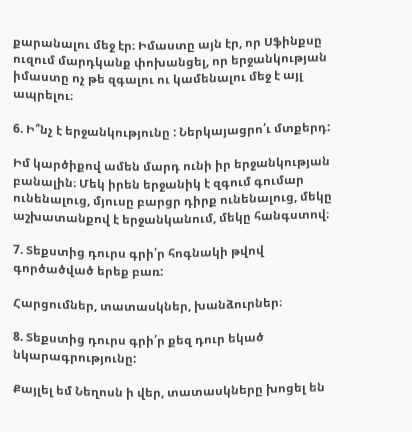քարանալու մեջ էր։ Իմաստը այն էր, որ Սֆինքսը ուզում մարդկանք փոխանցել, որ երջանկության իմաստը ոչ թե զգալու ու կամենալու մեջ է այլ ապրելու։

6. Ի՞նչ է երջանկությունը : Ներկայացրո՛ւ մտքերդ:

Իմ կարծիքով ամեն մարդ ունի իր երջանկության բանալին։ Մեկ իրեն երջանիկ է զգում գումար ունենալուց, մյուսը բարցր դիրք ունենալուց, մեկը աշխատանքով է երջանկանում, մեկը հանգստով։

7. Տեքստից դուրս գրի՛ր հոգնակի թվով գործածված երեք բառ:

Հարցումներ, տատասկներ, խանձուրներ։

8. Տեքստից դուրս գրի՛ր քեզ դուր եկած նկարագրությունը:

Քայլել եմ Նեղոսն ի վեր, տատասկները խոցել են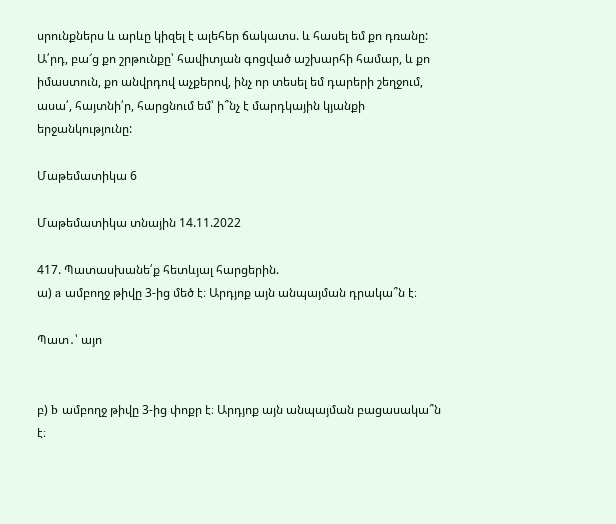սրունքներս և արևը կիզել է ալեհեր ճակատս. և հասել եմ քո դռանը: Ա՛րդ, բա՜ց քո շրթունքը՝ հավիտյան գոցված աշխարհի համար, և քո իմաստուն, քո անվրդով աչքերով, ինչ որ տեսել եմ դարերի շեղջում, ասա՛, հայտնի՛ր, հարցնում եմ՝ ի՞նչ է մարդկային կյանքի երջանկությունը:

Մաթեմատիկա 6

Մաթեմատիկա տնային 14.11.2022

417. Պատասխանե՛ք հետևյալ հարցերին.
ա) a ամբողջ թիվը 3-ից մեծ է։ Արդյոք այն անպայման դրակա՞ն է։

Պատ․՝ այո


բ) b ամբողջ թիվը 3-ից փոքր է։ Արդյոք այն անպայման բացասակա՞ն է։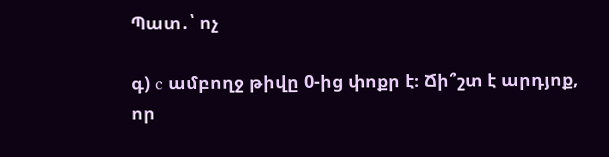Պատ․՝ ոչ

գ) c ամբողջ թիվը 0-ից փոքր է։ Ճի՞շտ է արդյոք, որ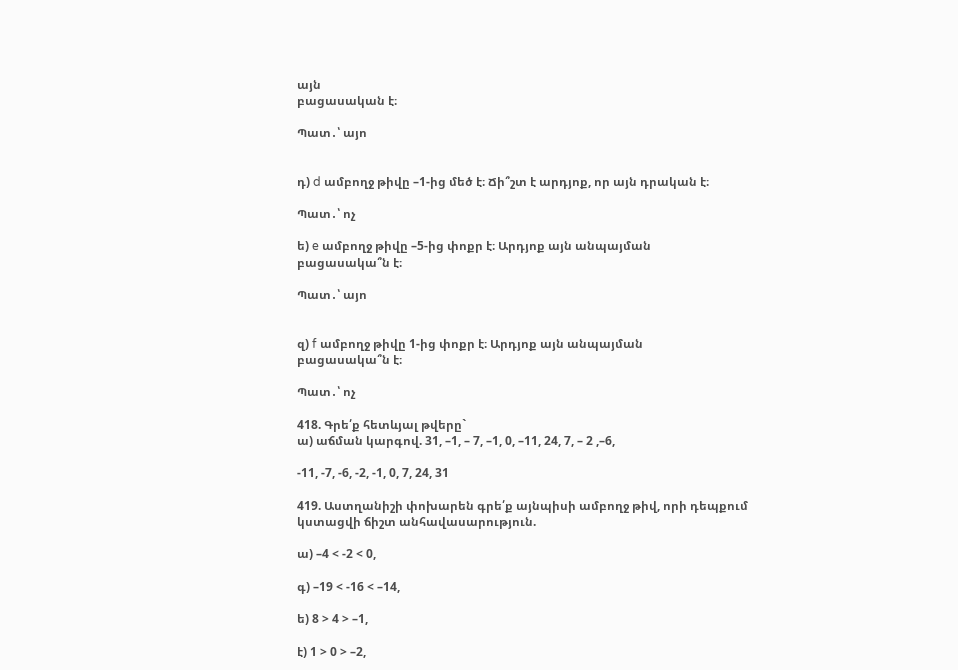այն
բացասական է։

Պատ․՝ այո


դ) d ամբողջ թիվը –1-ից մեծ է։ Ճի՞շտ է արդյոք, որ այն դրական է։

Պատ․՝ ոչ

ե) e ամբողջ թիվը –5-ից փոքր է։ Արդյոք այն անպայման
բացասակա՞ն է։

Պատ․՝ այո


զ) f ամբողջ թիվը 1-ից փոքր է։ Արդյոք այն անպայման
բացասակա՞ն է։

Պատ․՝ ոչ

418. Գրե՛ք հետևյալ թվերը`
ա) աճման կարգով. 31, –1, – 7, –1, 0, –11, 24, 7, – 2 ,–6,

-11, -7, -6, -2, -1, 0, 7, 24, 31

419. Աստղանիշի փոխարեն գրե՛ք այնպիսի ամբողջ թիվ, որի դեպքում
կստացվի ճիշտ անհավասարություն.

ա) –4 < -2 < 0,

գ) –19 < -16 < –14,

ե) 8 > 4 > –1,

է) 1 > 0 > –2,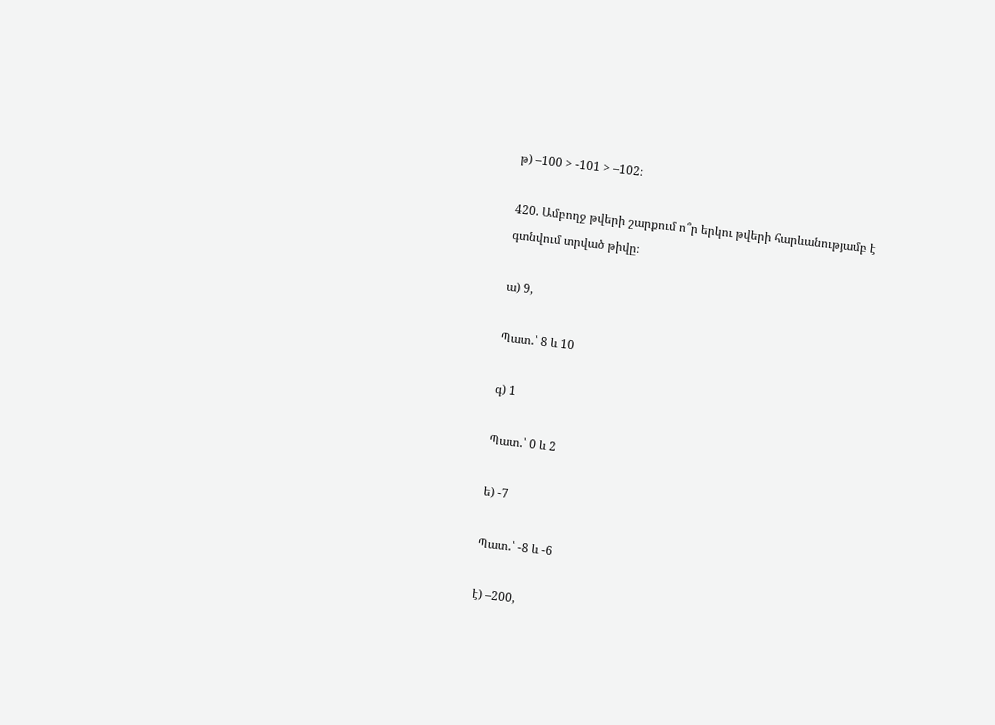թ) –100 > -101 > –102։

420. Ամբողջ թվերի շարքում ո՞ր երկու թվերի հարևանությամբ է
գտնվում տրված թիվը։

ա) 9,

Պատ․՝ 8 և 10

գ) 1

Պատ․՝ 0 և 2

ե) -7

Պատ․՝ -8 և -6

է) –200,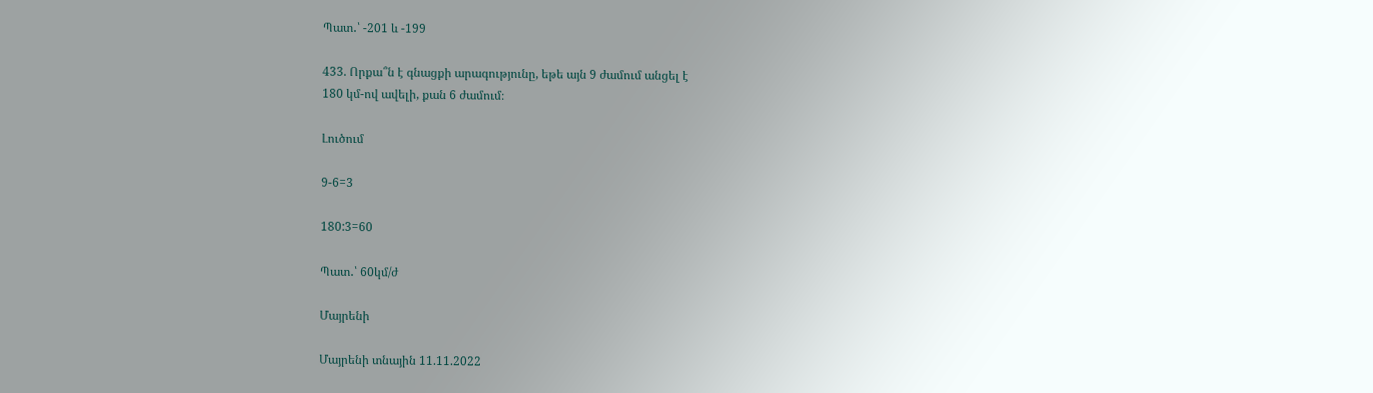Պատ․՝ -201 և -199

433. Որքա՞ն է գնացքի արագությունը, եթե այն 9 ժամում անցել է
180 կմ-ով ավելի, քան 6 ժամում։

Լուծում

9-6=3

180:3=60

Պատ․՝ 60կմ/ժ

Մայրենի

Մայրենի տնային 11.11.2022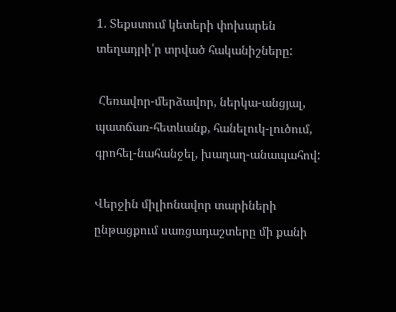1. Տեքստում կետերի փոխարեն տեղադրի՛ր տրված հականիշները:

 Հեռավոր-մերձավոր, ներկա-անցյալ, պատճառ-հետևանք, հանելուկ-լուծում, գրոհել-նահանջել, խաղաղ-անապահով:

Վերջին միլիոնավոր տարիների ընթացքում սառցադաշտերը մի քանի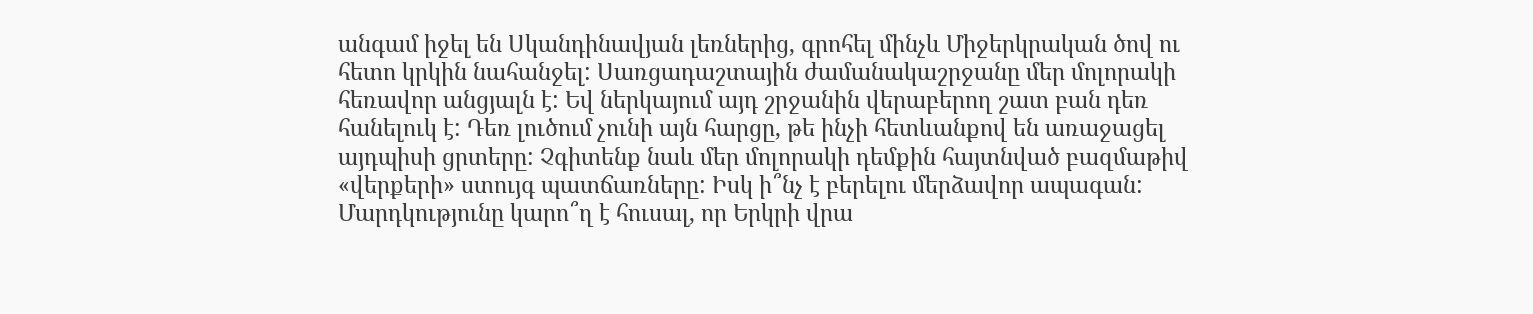անգամ իջել են Սկանդինավյան լեռներից, գրոհել մինչև Միջերկրական ծով ու հետո կրկին նահանջել: Սառցադաշտային ժամանակաշրջանը մեր մոլորակի հեռավոր անցյալն է: Եվ ներկայում այդ շրջանին վերաբերող շատ բան դեռ հանելուկ է: Դեռ լուծում չունի այն հարցը, թե ինչի հետևանքով են առաջացել այդպիսի ցրտերը: Չգիտենք նաև մեր մոլորակի դեմքին հայտնված բազմաթիվ «վերքերի» ստույգ պատճառները: Իսկ ի՞նչ է բերելու մերձավոր ապագան: Մարդկությունը կարո՞ղ է հուսալ, որ Երկրի վրա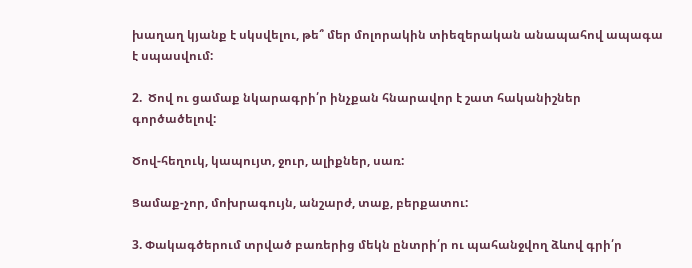խաղաղ կյանք է սկսվելու, թե՞ մեր մոլորակին տիեզերական անապահով ապագա է սպասվում:

2.  Ծով ու ցամաք նկարագրի՛ր ինչքան հնարավոր է շատ հականիշներ գործածելով:

Ծով-հեղուկ, կապույտ, ջուր, ալիքներ, սառ:

Ցամաք-չոր, մոխրագույն, անշարժ, տաք, բերքատու:

3. Փակագծերում տրված բառերից մեկն ընտրի՛ր ու պահանջվող ձևով գրի՛ր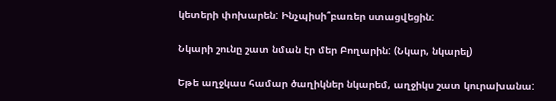կետերի փոխարեն: Ինչպիսի՞բառեր ստացվեցին:

Նկարի շունը շատ նման էր մեր Բողարին: (Նկար, նկարել)

Եթե աղջկաս համար ծաղիկներ նկարեմ, աղջիկս շատ կուրախանա: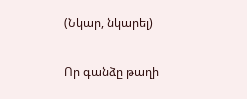(Նկար, նկարել)

Որ գանձը թաղի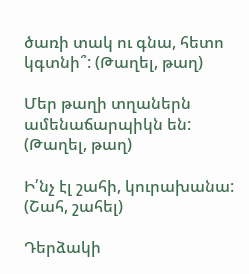ծառի տակ ու գնա, հետո կգտնի՞: (Թաղել, թաղ)

Մեր թաղի տղաներն ամենաճարպիկն են: (Թաղել, թաղ)

Ի՛նչ էլ շահի, կուրախանա: (Շահ, շահել)

Դերձակի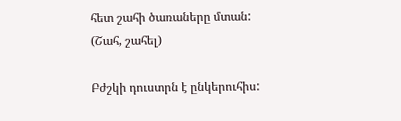հետ շահի ծառաները մտան: (Շահ, շահել)

Բժշկի դուստրն է ընկերուհիս: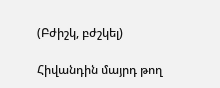(Բժիշկ, բժշկել)

Հիվանդին մայրդ թող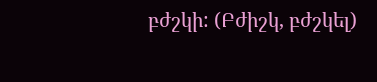բժշկի: (Բժիշկ, բժշկել)